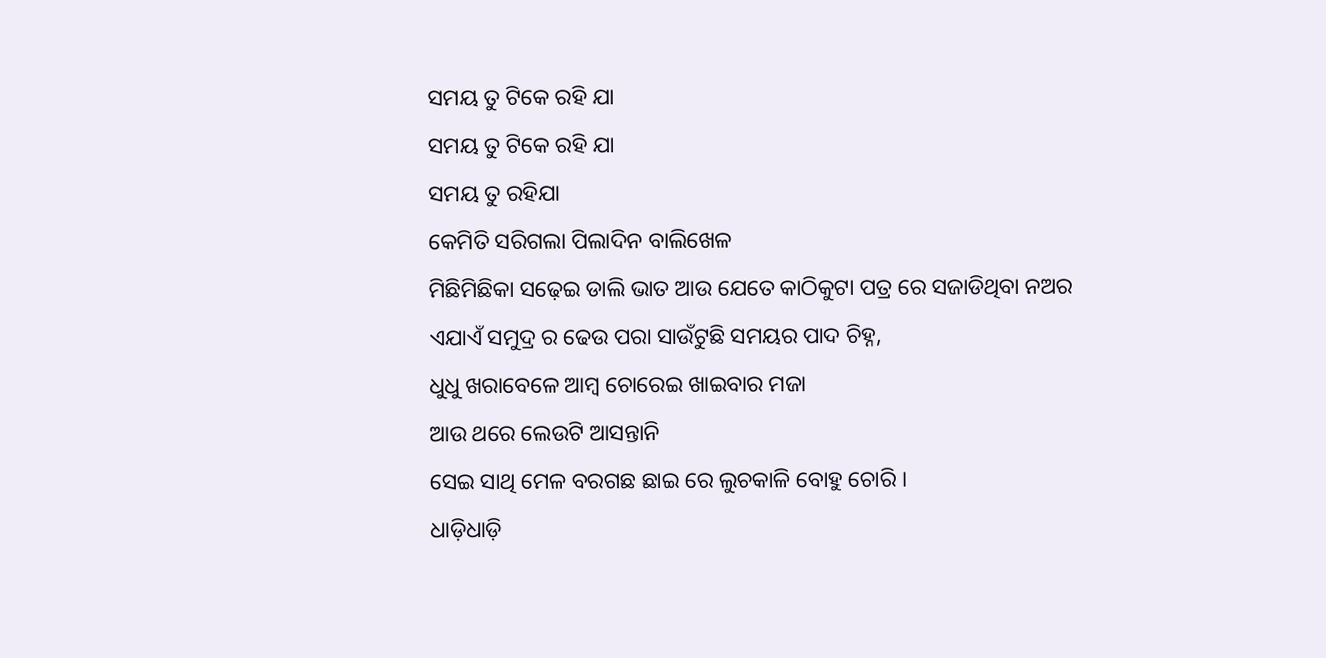ସମୟ ତୁ ଟିକେ ରହି ଯା
ସମୟ ତୁ ଟିକେ ରହି ଯା
ସମୟ ତୁ ରହିଯା
କେମିତି ସରିଗଲା ପିଲାଦିନ ବାଲିଖେଳ
ମିଛିମିଛିକା ସଢ଼େଇ ଡାଲି ଭାତ ଆଉ ଯେତେ କାଠିକୁଟା ପତ୍ର ରେ ସଜାଡିଥିବା ନଅର
ଏଯାଏଁ ସମୁଦ୍ର ର ଢେଉ ପରା ସାଉଁଟୁଛି ସମୟର ପାଦ ଚିହ୍ନ,
ଧୁଧୁ ଖରାବେଳେ ଆମ୍ବ ଚୋରେଇ ଖାଇବାର ମଜା
ଆଉ ଥରେ ଲେଉଟି ଆସନ୍ତାନି
ସେଇ ସାଥି ମେଳ ବରଗଛ ଛାଇ ରେ ଲୁଚକାଳି ବୋହୁ ଚୋରି ।
ଧାଡ଼ିଧାଡ଼ି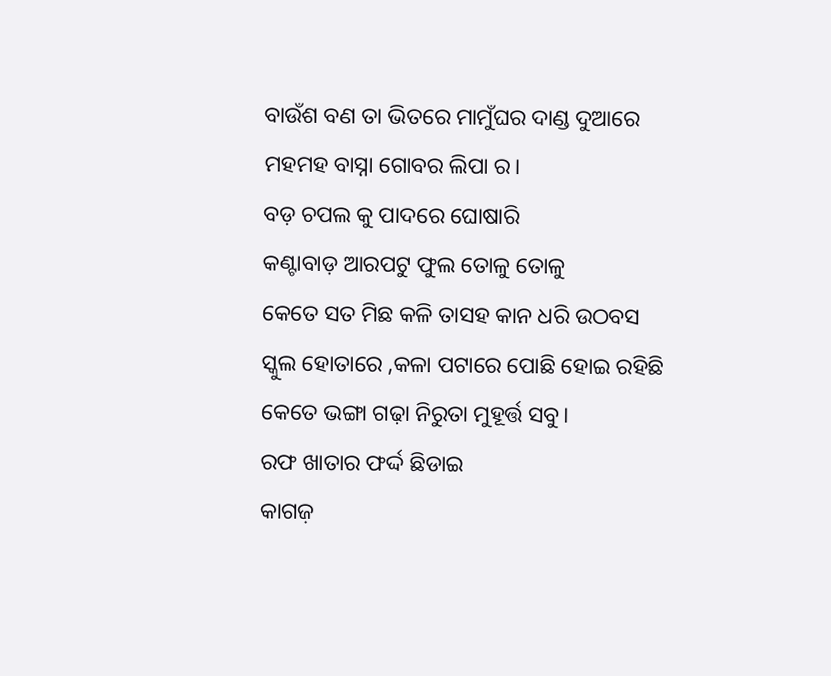ବାଉଁଶ ବଣ ତା ଭିତରେ ମାମୁଁଘର ଦାଣ୍ଡ ଦୁଆରେ ମହମହ ବାସ୍ନା ଗୋବର ଲିପା ର।
ବଡ଼ ଚପଲ କୁ ପାଦରେ ଘୋଷାରି
କଣ୍ଟାବାଡ଼ ଆରପଟୁ ଫୁଲ ତୋଳୁ ତୋଳୁ
କେତେ ସତ ମିଛ କଳି ତାସହ କାନ ଧରି ଉଠବସ ସ୍କୁଲ ହୋତାରେ ,କଳା ପଟାରେ ପୋଛି ହୋଇ ରହିଛି କେତେ ଭଙ୍ଗା ଗଢ଼ା ନିରୁତା ମୁହୂର୍ତ୍ତ ସବୁ।
ରଫ ଖାତାର ଫର୍ଦ୍ଦ ଛିଡାଇ
କାଗଜ଼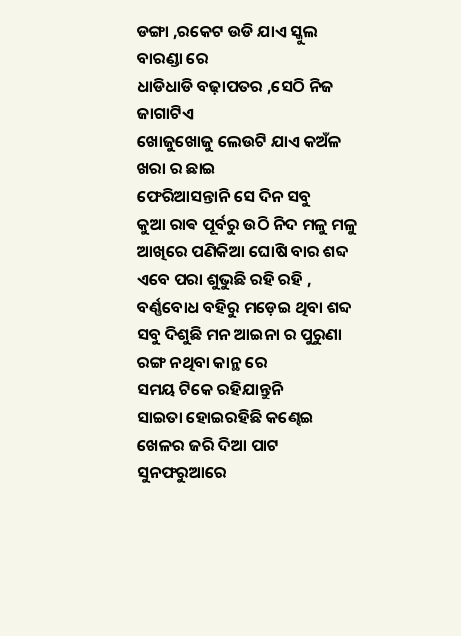ଡଙ୍ଗା ,ରକେଟ ଉଡି ଯାଏ ସ୍କୁଲ ବାରଣ୍ଡା ରେ
ଧାଡିଧାଡି ବଢ଼ାପତର ,ସେଠି ନିଜ ଜାଗାଟିଏ
ଖୋଜୁଖୋଜୁ ଲେଉଟି ଯାଏ କଅଁଳ ଖରା ର ଛାଇ
ଫେରିଆସନ୍ତାନି ସେ ଦିନ ସବୁ
କୁଆ ରାଵ ପୂର୍ବରୁ ଉଠି ନିଦ ମଳୁ ମଳୁ ଆଖିରେ ପଣିକିଆ ଘୋଷି ବାର ଶବ୍ଦ ଏବେ ପରା ଶୁଭୁଛି ରହି ରହି ,
ବର୍ଣ୍ଣବୋଧ ବହିରୁ ମଡ଼େଇ ଥିବା ଶବ୍ଦ ସବୁ ଦିଶୁଛି ମନ ଆଇନା ର ପୁରୁଣା ରଙ୍ଗ ନଥିବା କାନ୍ଥ ରେ
ସମୟ ଟିକେ ରହିଯାନ୍ତୁନି
ସାଇତା ହୋଇରହିଛି କଣ୍ଢେଇ ଖେଳର ଜରି ଦିଆ ପାଟ
ସୁନଫରୁଆରେ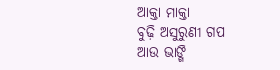ଆକ୍ତା ମାକ୍ତା
ବୁଢ଼ି ଅସୁରୁଣୀ ଗପ
ଆଉ ଭାଙ୍ଗି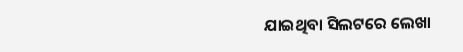ଯାଇଥିବା ସିଲଟରେ ଲେଖା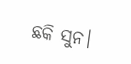ଛକି ସୁନ।